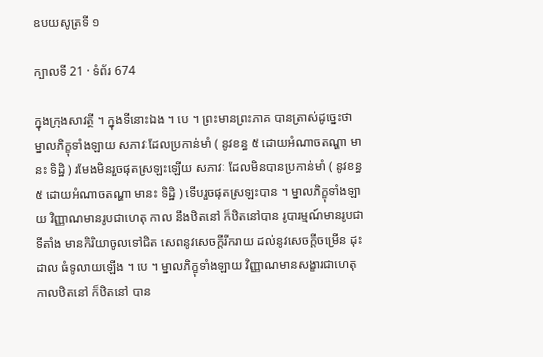ឧបយសូត្រទី ១

ក្បាលទី 21 · ទំព័រ 674

ក្នុងក្រុងសាវត្ថី ។ ក្នុងទីនោះឯង ។ បេ ។ ព្រះមានព្រះភាគ បានត្រាស់ដូច្នេះថា ម្នាលភិក្ខុទាំងឡាយ សភាវៈដែលប្រកាន់មាំ ( នូវខន្ធ ៥ ដោយអំណាចតណ្ហា មានះ ទិដ្ឋិ ) រមែងមិនរួចផុតស្រឡះឡើយ សភាវៈ ដែលមិនបានប្រកាន់មាំ ( នូវខន្ធ ៥ ដោយអំណាចតណ្ហា មានះ ទិដ្ឋិ ) ទើបរួចផុតស្រឡះបាន ។ ម្នាលភិក្ខុទាំងឡាយ វិញ្ញាណមានរូបជាហេតុ កាល នឹងឋិតនៅ ក៏ឋិតនៅបាន រូបារម្មណ៍មានរូបជាទីតាំង មានកិរិយាចូលទៅជិត សេពនូវសេចក្តីរីករាយ ដល់នូវសេចក្តីចម្រើន ដុះដាល ធំទូលាយឡើង ។ បេ ។ ម្នាលភិក្ខុទាំងឡាយ វិញ្ញាណមានសង្ខារជាហេតុ កាលឋិតនៅ ក៏ឋិតនៅ បាន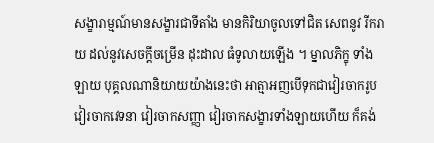សង្ខារាម្មណ៍មានសង្ខារជាទីតាំង មានកិរិយាចូលទៅជិត សេពនូវ រីករាយ ដល់នូវសេចក្តីចម្រើន ដុះដាល ធំទូលាយឡើង ។ ម្នាលភិក្ខុ ទាំងឡាយ បុគ្គលណានិយាយយ៉ាងនេះថា អាត្មាអញបើទុកជាវៀរចាករូប វៀរចាកវេទនា វៀរចាកសញ្ញា វៀរចាកសង្ខារទាំងឡាយហើយ ក៏គង់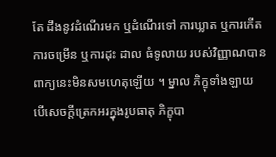តែ ដឹងនូវដំណើរមក ឬដំណើរទៅ ការឃ្លាត ឬការកើត ការចម្រើន ឬការដុះ ដាល ធំទូលាយ របស់វិញ្ញាណបាន ពាក្យនេះមិនសមហេតុឡើយ ។ ម្នាល ភិក្ខុទាំងឡាយ បើសេចក្តីត្រេកអរក្នុងរូបធាតុ ភិក្ខុបា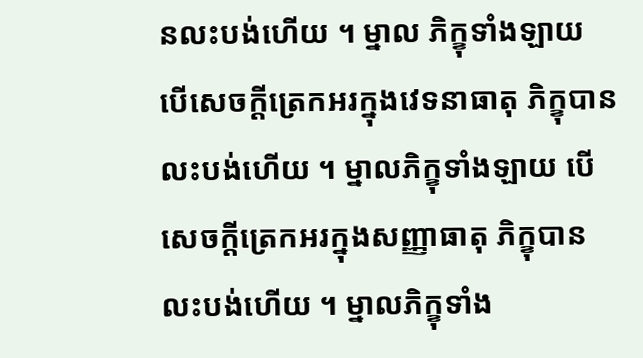នលះបង់ហើយ ។ ម្នាល ភិក្ខុទាំងឡាយ បើសេចក្តីត្រេកអរក្នុងវេទនាធាតុ ភិក្ខុបានលះបង់ហើយ ។ ម្នាលភិក្ខុទាំងឡាយ បើសេចក្តីត្រេកអរក្នុងសញ្ញាធាតុ ភិក្ខុបានលះបង់ហើយ ។ ម្នាលភិក្ខុទាំង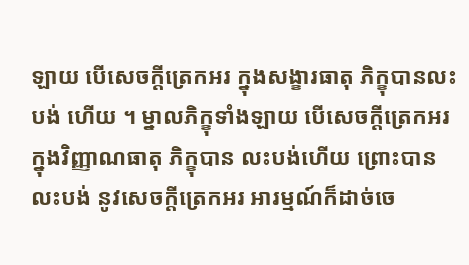ឡាយ បើសេចក្តីត្រេកអរ ក្នុងសង្ខារធាតុ ភិក្ខុបានលះបង់ ហើយ ។ ម្នាលភិក្ខុទាំងឡាយ បើសេចក្តីត្រេកអរក្នុងវិញ្ញាណធាតុ ភិក្ខុបាន លះបង់ហើយ ព្រោះបានលះបង់ នូវសេចក្តីត្រេកអរ អារម្មណ៍ក៏ដាច់ចេ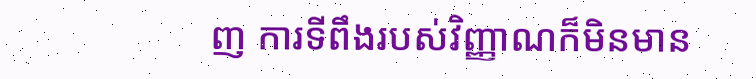ញ ការទីពឹងរបស់វិញ្ញាណក៏មិនមាន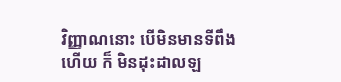វិញ្ញាណនោះ បើមិនមានទីពឹងហើយ ក៏ មិនដុះដាលឡ